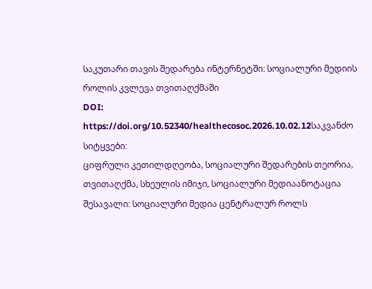საკუთარი თავის შედარება ინტერნეტში: სოციალური მედიის როლის კვლევა თვითაღქმაში
DOI:
https://doi.org/10.52340/healthecosoc.2026.10.02.12საკვანძო სიტყვები:
ციფრული კეთილდღეობა, სოციალური შედარების თეორია, თვითაღქმა, სხეულის იმიჯი, სოციალური მედიაანოტაცია
შესავალი: სოციალური მედია ცენტრალურ როლს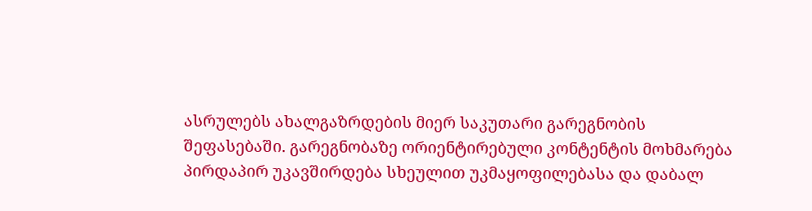ასრულებს ახალგაზრდების მიერ საკუთარი გარეგნობის შეფასებაში. გარეგნობაზე ორიენტირებული კონტენტის მოხმარება პირდაპირ უკავშირდება სხეულით უკმაყოფილებასა და დაბალ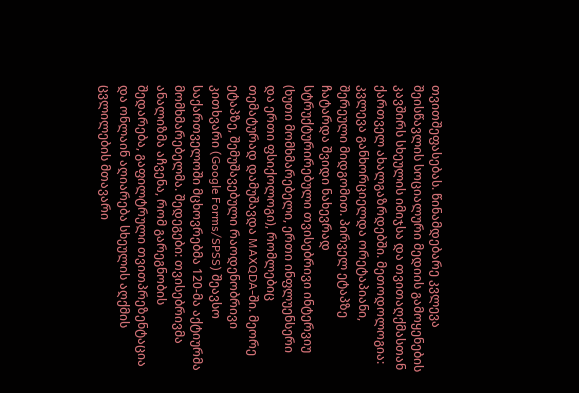თვითშეფასებას. წინამდებარე კვლევა შეისწავლის სოციალური მედიის გამოყენების კავშირს სხეულის იმიჯსა და თვითაღქმასთან ქართველ ახალგაზრდებში. მეთოდოლოგია: კვლევა განხორციელდა ორეტაპიანი, შერეული მიდგომით. პირველ ეტაპზე ჩატარდა შვიდი ნახევრად სტრუქტურირებული თვისებრივი ინტერვიუ (ხუთი მომხმარებელი, ერთი ინფლუენსერი და ერთი ფსიქოლოგი), რომლებიც თემატურად დამუშავდა MAXQDA-ში. მეორე ეტაპზე, შემუშავებული რაოდენობრივი კითხვარი (Google Forms/SPSS) შეავსო საქართველოში მცხოვრებმა 120-მა აქტიურმა მომხმარებელმა. შედეგები: თვისებრივმა ანალიზმა აჩვენა, რომ გარეგნობის შედარება, გაფილტრული თვითპრეზენტაცია და ონლაინ აღიარება სხეულის აღქმის ცვლილების მთავარი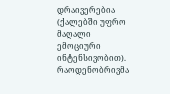დრაივერებია (ქალებში უფრო მაღალი ემოციური ინტენსივობით). რაოდენობრივმა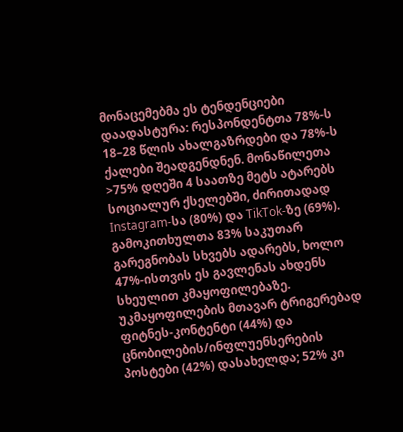მონაცემებმა ეს ტენდენციები დაადასტურა: რესპონდენტთა 78%-ს 18–28 წლის ახალგაზრდები და 78%-ს ქალები შეადგენდნენ. მონაწილეთა >75% დღეში 4 საათზე მეტს ატარებს სოციალურ ქსელებში, ძირითადად Instagram-სა (80%) და TikTok-ზე (69%). გამოკითხულთა 83% საკუთარ გარეგნობას სხვებს ადარებს, ხოლო 47%-ისთვის ეს გავლენას ახდენს სხეულით კმაყოფილებაზე. უკმაყოფილების მთავარ ტრიგერებად ფიტნეს-კონტენტი (44%) და ცნობილების/ინფლუენსერების პოსტები (42%) დასახელდა; 52% კი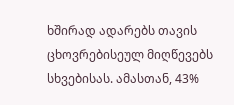ხშირად ადარებს თავის ცხოვრებისეულ მიღწევებს სხვებისას. ამასთან, 43%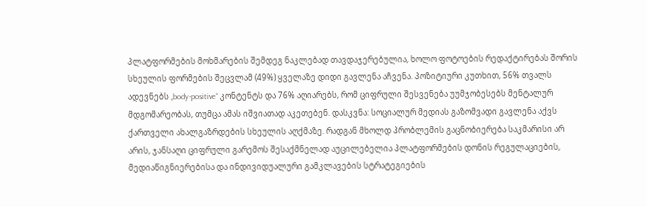პლატფორმების მოხმარების შემდეგ ნაკლებად თავდაჯერებულია, ხოლო ფოტოების რედაქტირებას შორის სხეულის ფორმების შეცვლამ (49%) ყველაზე დიდი გავლენა აჩვენა. პოზიტიური კუთხით, 56% თვალს ადევნებს „body-positive“ კონტენტს და 76% აღიარებს, რომ ციფრული შესვენება უუმჯობესებს მენტალურ მდგომარეობას, თუმცა ამას იშვიათად აკეთებენ. დასკვნა: სოციალურ მედიას გაზომვადი გავლენა აქვს ქართველი ახალგაზრდების სხეულის აღქმაზე. რადგან მხოლდ პრობლემის გაცნობიერება საკმარისი არ არის, ჯანსაღი ციფრული გარემოს შესაქმნელად აუცილებელია პლატფორმების დონის რეგულაციების, მედიაწიგნიერებისა და ინდივიდუალური გამკლავების სტრატეგიების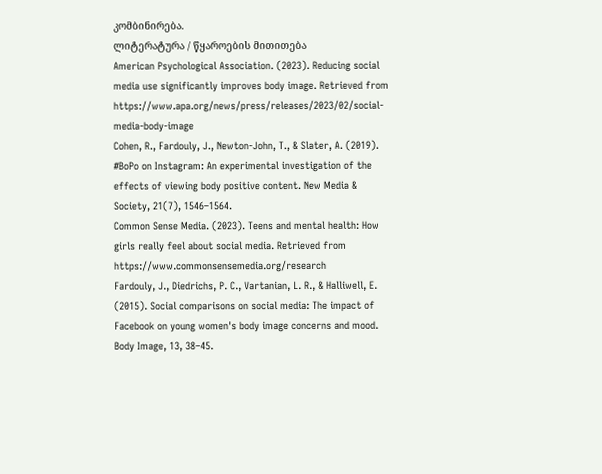კომბინირება.
ლიტერატურა / წყაროების მითითება
American Psychological Association. (2023). Reducing social media use significantly improves body image. Retrieved from https://www.apa.org/news/press/releases/2023/02/social-media-body-image
Cohen, R., Fardouly, J., Newton-John, T., & Slater, A. (2019). #BoPo on Instagram: An experimental investigation of the effects of viewing body positive content. New Media & Society, 21(7), 1546–1564.
Common Sense Media. (2023). Teens and mental health: How girls really feel about social media. Retrieved from https://www.commonsensemedia.org/research
Fardouly, J., Diedrichs, P. C., Vartanian, L. R., & Halliwell, E. (2015). Social comparisons on social media: The impact of Facebook on young women's body image concerns and mood. Body Image, 13, 38–45.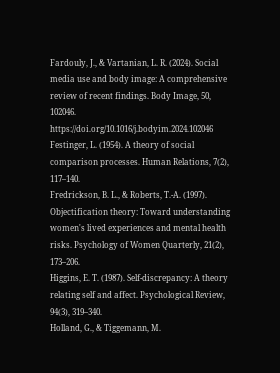Fardouly, J., & Vartanian, L. R. (2024). Social media use and body image: A comprehensive review of recent findings. Body Image, 50, 102046. https://doi.org/10.1016/j.bodyim.2024.102046
Festinger, L. (1954). A theory of social comparison processes. Human Relations, 7(2), 117–140.
Fredrickson, B. L., & Roberts, T.-A. (1997). Objectification theory: Toward understanding women's lived experiences and mental health risks. Psychology of Women Quarterly, 21(2), 173–206.
Higgins, E. T. (1987). Self-discrepancy: A theory relating self and affect. Psychological Review, 94(3), 319–340.
Holland, G., & Tiggemann, M.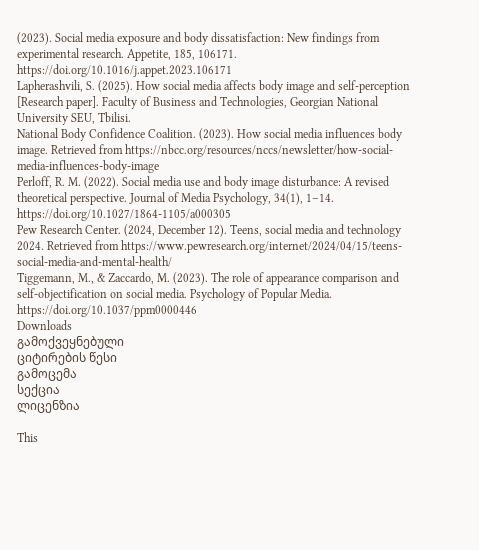(2023). Social media exposure and body dissatisfaction: New findings from experimental research. Appetite, 185, 106171. https://doi.org/10.1016/j.appet.2023.106171
Lapherashvili, S. (2025). How social media affects body image and self-perception [Research paper]. Faculty of Business and Technologies, Georgian National University SEU, Tbilisi.
National Body Confidence Coalition. (2023). How social media influences body image. Retrieved from https://nbcc.org/resources/nccs/newsletter/how-social-media-influences-body-image
Perloff, R. M. (2022). Social media use and body image disturbance: A revised theoretical perspective. Journal of Media Psychology, 34(1), 1–14. https://doi.org/10.1027/1864-1105/a000305
Pew Research Center. (2024, December 12). Teens, social media and technology 2024. Retrieved from https://www.pewresearch.org/internet/2024/04/15/teens-social-media-and-mental-health/
Tiggemann, M., & Zaccardo, M. (2023). The role of appearance comparison and self-objectification on social media. Psychology of Popular Media. https://doi.org/10.1037/ppm0000446
Downloads
გამოქვეყნებული
ციტირების წესი
გამოცემა
სექცია
ლიცენზია

This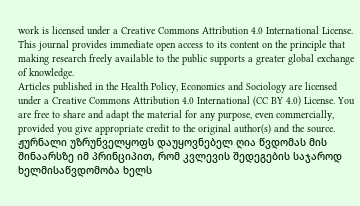work is licensed under a Creative Commons Attribution 4.0 International License.
This journal provides immediate open access to its content on the principle that making research freely available to the public supports a greater global exchange of knowledge.
Articles published in the Health Policy, Economics and Sociology are licensed under a Creative Commons Attribution 4.0 International (CC BY 4.0) License. You are free to share and adapt the material for any purpose, even commercially, provided you give appropriate credit to the original author(s) and the source.
ჟურნალი უზრუნველყოფს დაუყოვნებელ ღია წვდომას მის შინაარსზე იმ პრინციპით, რომ კვლევის შედეგების საჯაროდ ხელმისაწვდომობა ხელს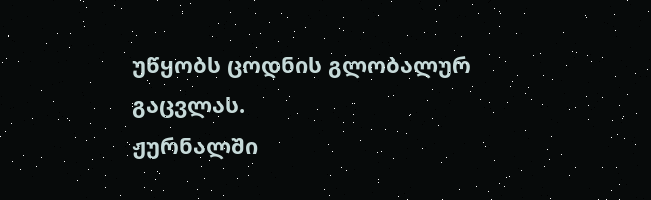უწყობს ცოდნის გლობალურ გაცვლას.
ჟურნალში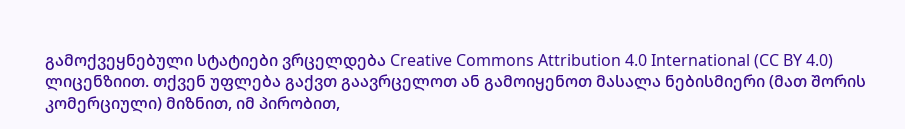გამოქვეყნებული სტატიები ვრცელდება Creative Commons Attribution 4.0 International (CC BY 4.0) ლიცენზიით. თქვენ უფლება გაქვთ გაავრცელოთ ან გამოიყენოთ მასალა ნებისმიერი (მათ შორის კომერციული) მიზნით, იმ პირობით,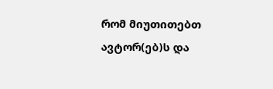რომ მიუთითებთ ავტორ(ებ)ს და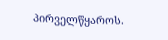პირველწყაროს.